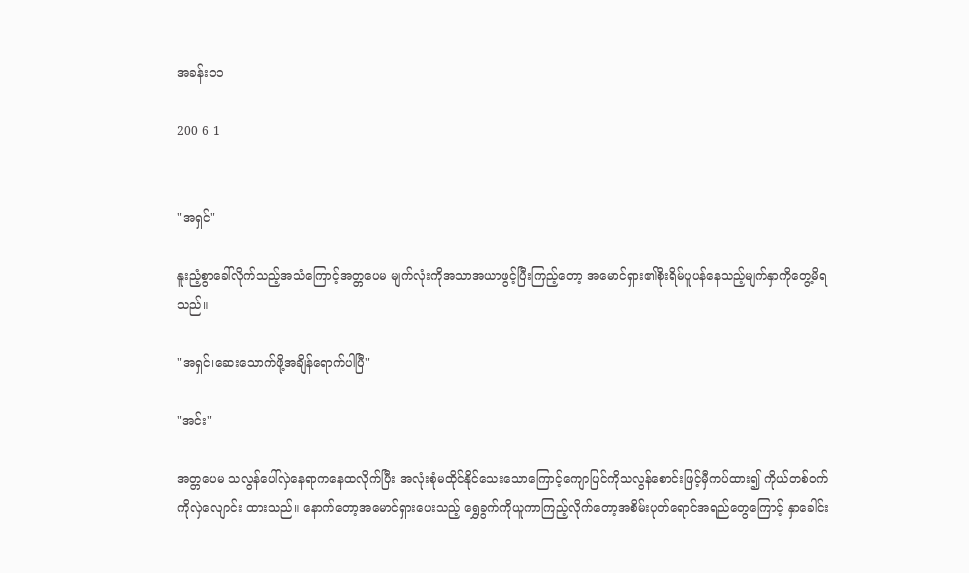အခန်း၁၁

200 6 1


"အရှင်"

နူးညံ့စွာခေါ်လိုက်သည့်အသံကြောင့်အတ္တပေမ မျက်လုံးကိုအသာအယာဖွင့်ပြီးကြည့်တော့ အမောင်ရှား၏စိုးရိမ်ပူပန်နေသည့်မျက်နှာကိုတွေ့မိရသည်။

"အရှင်၊ဆေးသောက်ဖို့အချိန်ရောက်ပါပြီ"

"အင်း"

အတ္တပေမ သလွန်ပေါ်လှဲနေရာကနေထလိုက်ပြီး အလုံးစုံမထိုင်နိုင်သေးသောကြောင့်ကျောပြင်ကိုသလွန်စောင်းဖြင့်မှီကပ်ထား၍ ကိုယ်တစ်ဝက်ကိုလှဲလျောင်း ထားသည်။ နောက်တော့အမောင်ရှားပေးသည့် ရွှေခွက်ကိုယူကာကြည့်လိုက်တော့အစိမ်းပုတ်ရောင်အရည်တွေကြောင့် နှာခေါင်း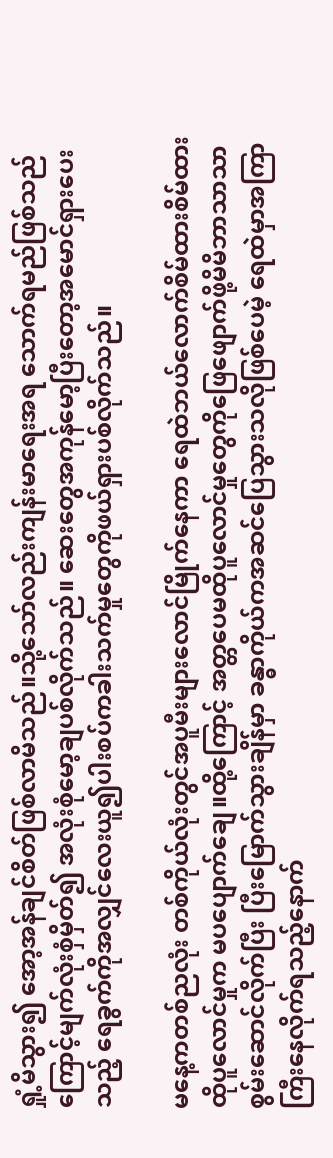ရှုံ့မိသွား၍ အော့အန်ချင်စိတ်ဖြစ်လာမိသည်။သို့သော်လည်းကျန်းမာရေးအရ သောက်ရမည်ဖြစ်သည်ကြောင့်မျက်လုံးစှံမှိတ်၍ အလုံးစုံမော့ချပစ်လိုက်သည်။ ဆေးတွေအကုန်မော့ပြီးတော့အမောင်ရှားပေးသည့် ရေခွက်ကိုအလျှင်လေးယူ၍ပါးစပ်ကခါးသက်မှုတွေကိုဖယ်ရှားပစ်လိုက်သည်။

မနေ့ကတစ်ညလုံး တစ်ကိုယ်လုံးတွင်အပူမီးများလောင်မြိုက်နေကာ ရေထဲဘယ်လောက်စိမ်ထားစိမ်ထားထိုပူလောင်မှုက မပပျောက်ချေ။ထို့ကြောင့် အတ္တပေမထိုပူလောင်မှုတွေကိုဖြေဖျောက်ဖို့မိမိဘာသာသာစွမ်းဆောင်လိုက်ပြီး ပြီးမြောက်သွားချိန်မှာ ခန္ဓာကိုယ်ကအဆင်ပြေသွားသလိုဖြစ်ပေမဲ့ ရေထဲမှာအကြာကြီးနေလိုက်ရသည့်နောက်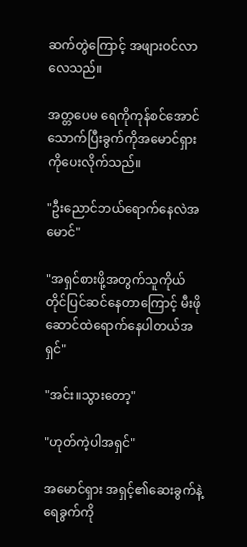ဆက်တွဲကြောင့် အဖျားဝင်လာလေသည်။

အတ္တပေမ ရေကိုကုန်စင်အောင်သောက်ပြီးခွက်ကိုအမောင်ရှားကိုပေးလိုက်သည်။

"ဦးညောင်ဘယ်ရောက်နေလဲအမောင်"

"အရှင်စားဖို့အတွက်သူကိုယ်တိုင်ပြင်ဆင်နေတာကြောင့် မီးဖိုဆောင်ထဲရောက်နေပါတယ်အရှင်"

"အင်း။သွားတော့"

"ဟုတ်ကဲ့ပါအရှင်"

အမောင်ရှား အရှင့်၏ဆေးခွက်နဲ့ရေခွက်ကို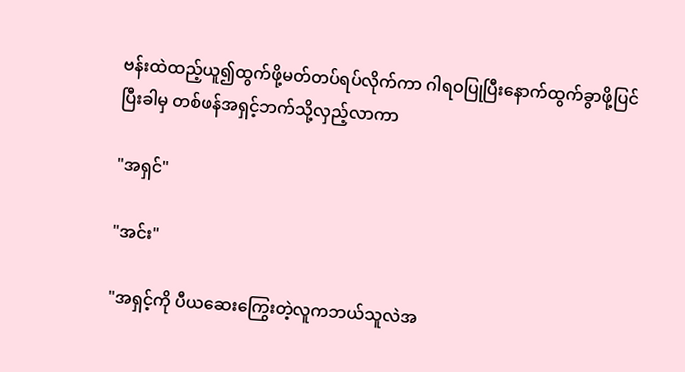ဗန်းထဲထည့်ယူ၍ထွက်ဖို့မတ်တပ်ရပ်လိုက်ကာ ဂါရဝပြုပြီးနောက်ထွက်ခွာဖို့ပြင်ပြီးခါမှ တစ်ဖန်အရှင့်ဘက်သို့လှည့်လာကာ

"အရှင်"

"အင်း"

"အရှင့်ကို ပီယဆေးကြွေးတဲ့လူကဘယ်သူလဲအ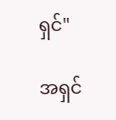ရှင်"

အရှင်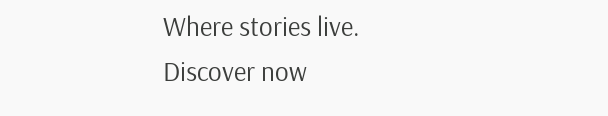Where stories live. Discover now